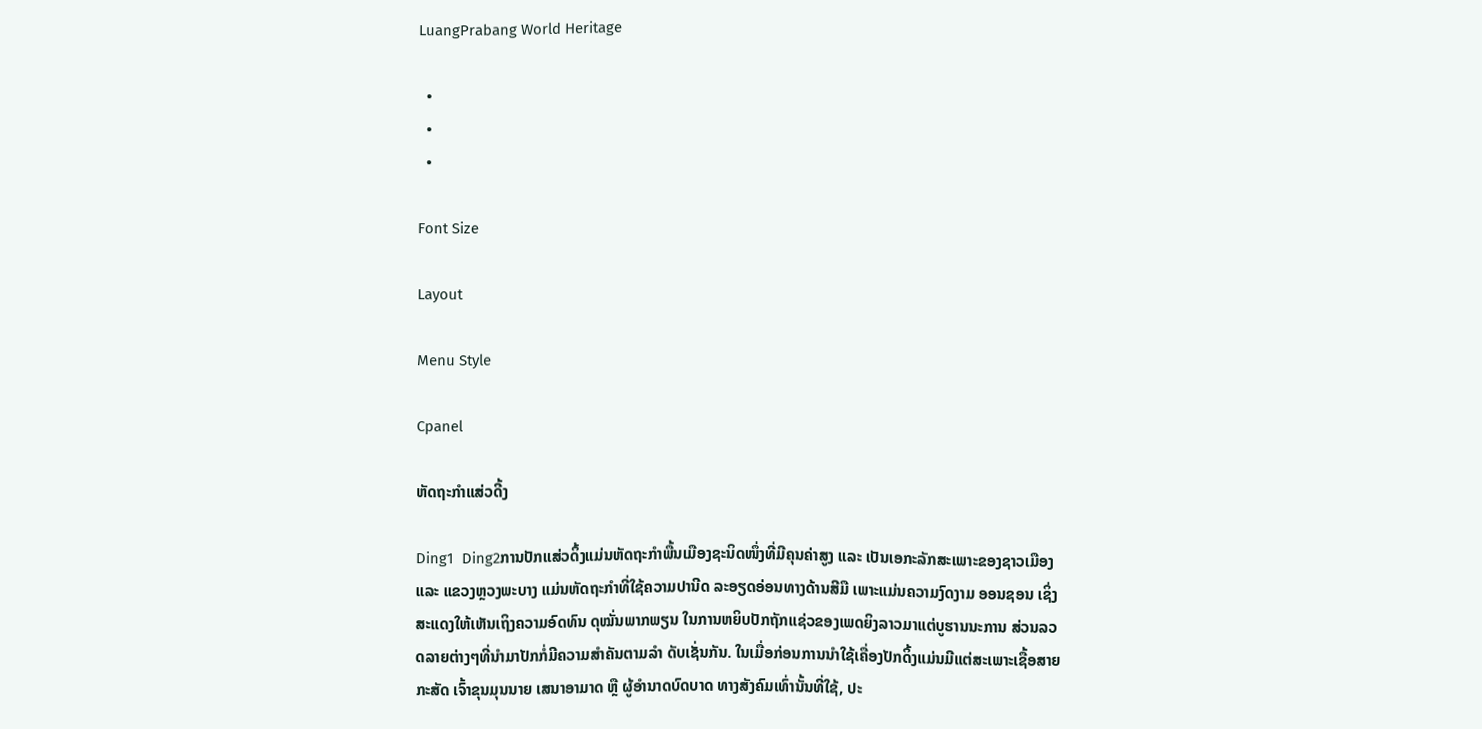LuangPrabang World Heritage

  •
  •
  •

Font Size

Layout

Menu Style

Cpanel

ຫັດຖະກໍາແສ່ວດີ້ງ

Ding1  Ding2ການປັກແສ່ວດິ້ງແມ່ນຫັດຖະກໍາພື້ນເມືອງຊະນິດໜຶ່ງທີ່ມີຄຸນຄ່າສູງ ແລະ ເປັນເອກະລັກສະເພາະຂອງຊາວເມືອງ ແລະ ແຂວງຫຼວງພະບາງ ແມ່ນຫັດຖະກໍາທີ່ໃຊ້ຄວາມປານີດ ລະອຽດອ່ອນທາງດ້ານສີມື ເພາະແມ່ນຄວາມງົດງາມ ອອນຊອນ ເຊິ່ງສະແດງໃຫ້ເຫັນເຖິງຄວາມອົດທົນ ດຸໝັ່ນພາກພຽນ ໃນການຫຍິບປັກຖັກແຊ່ວຂອງເພດຍິງລາວມາແຕ່ບູຮານນະການ ສ່ວນລວດລາຍຕ່າງໆທີ່ນໍາມາປັກກໍ່ມີຄວາມສໍາຄັນຕາມລໍາ ດັບເຊັ່ນກັນ. ໃນເມື່ອກ່ອນການນໍາໃຊ້ເຄື່ອງປັກດິ້ງແມ່ນມີແຕ່ສະເພາະເຊື້ອສາຍກະສັດ ເຈົ້າຂຸນມຸນນາຍ ເສນາອາມາດ ຫຼື ຜູ້ອຳນາດບົດບາດ ທາງສັງຄົມເທົ່ານັ້ນທີ່ໃຊ້, ປະ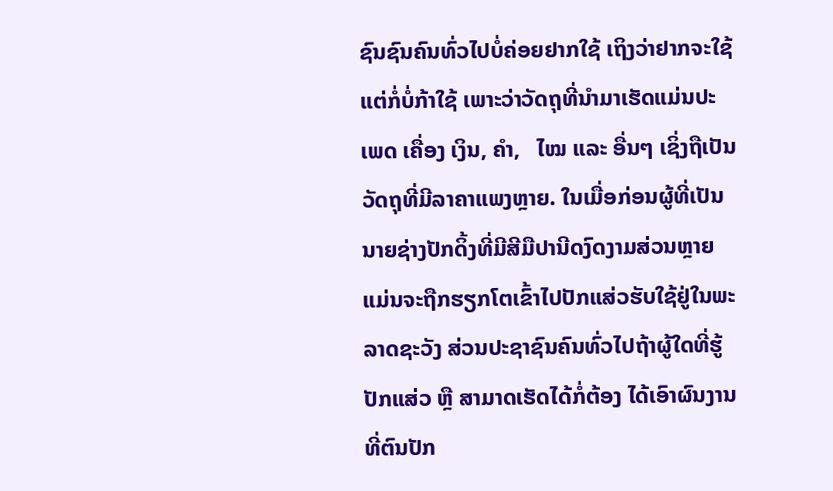ຊົນຊົນຄົນທົ່ວໄປບໍ່ຄ່ອຍຢາກໃຊ້ ເຖິງວ່າຢາກຈະໃຊ້ແຕ່ກໍ່ບໍ່ກ້າໃຊ້ ເພາະວ່າວັດຖຸທີ່ນໍາມາເຮັດແມ່ນປະເພດ ເຄື່ອງ ເງິນ, ຄໍາ,   ໄໝ ແລະ ອື່ນໆ ເຊິ່ງຖືເປັນວັດຖຸທີ່ມີລາຄາແພງຫຼາຍ. ໃນເມື່ອກ່ອນຜູ້ທີ່ເປັນນາຍຊ່າງປັກດິ້ງທີ່ມີສີມືປານີດງົດງາມສ່ວນຫຼາຍ ແມ່ນຈະຖືກຮຽກໂຕເຂົ້າໄປປັກແສ່ວຮັບໃຊ້ຢູ່ໃນພະລາດຊະວັງ ສ່ວນປະຊາຊົນຄົນທົ່ວໄປຖ້າຜູ້ໃດທີ່ຮູ້ປັກແສ່ວ ຫຼື ສາມາດເຮັດໄດ້ກໍ່ຕ້ອງ ໄດ້ເອົາຜົນງານທີ່ຕົນປັກ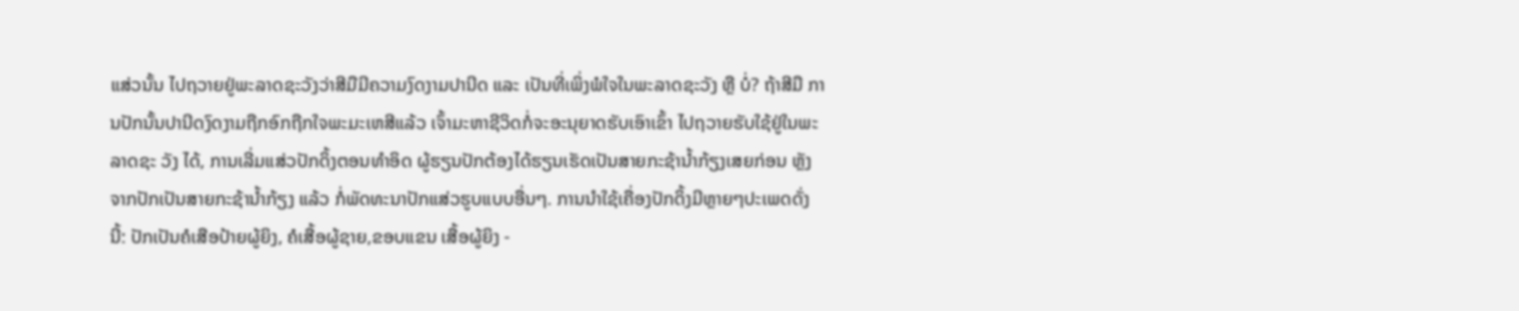ແສ່ວນັ້ນ ໄປຖວາຍຢູ່ພະລາດຊະວັງວ່າສີມືມີຄວາມງົດງາມປານີດ ແລະ ເປັນທີ່ເພິ່ງພໍໃຈໃນພະລາດຊະວັງ ຫຼື ບໍ່? ຖ້າສີມື ການປັກນັ້ນປານີດງົດງາມຖືກອົກຖືກໃຈພະມະເຫສີແລ້ວ ເຈົ້າມະຫາຊີວິດກໍ່ຈະອະນຸຍາດຮັບເອົາເຂົ້າ ໄປຖວາຍຮັບໃຊ້ຢູ່ໃນພະລາດຊະ ວັງ ໄດ້, ການເລີ່ມແສ່ວປັກດິ້ງຕອນທໍາອິດ ຜູ້ຮຽນປັກຕ້ອງໄດ້ຮຽນເຮັດເປັນສາຍກະຊ້ານໍ້າກ້ຽງເສຍກ່ອນ ຫຼັງຈາກປັກເປັນສາຍກະຊ້ານໍ້າກ້ຽງ ແລ້ວ ກໍ່ພັດທະນາປັກແສ່ວຮູບແບບອື່ນໆ. ການນໍາໃຊ້ເຄື່ອງປັກດິ້ງມີຫຼາຍໆປະເພດດັ່ງນີ້: ປັກເປັນຄໍເສືອປ້າຍຜູ້ຍິງ, ຄໍເສື້ອຜູ້ຊາຍ,ຂອບແຂນ ເສື້ອຜູ້ຍິງ -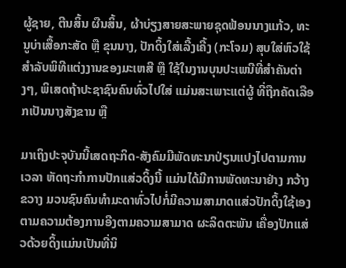ຜູ້ຊາຍ, ຕີນສິ້ນ ຜືນສິ້ນ, ຜ້າບ່ຽງສາຍສະພາຍຊຸດຟ້ອນນາງແກ້ວ, ທະນູບ່າເສື້ອກະສັດ ຫຼື ຂຸນນາງ, ປັກດິ້ງໃສ່ເລີ້ງເຄີ້ງ (ກະໂຈມ) ສຸບໃສ່ຫົວໃຊ້ສໍາລັບພິທີແຕ່ງງານຂອງມະເຫສີ ຫຼື ໃຊ້ໃນງານບຸນປະເພນີທີ່ສໍາຄັນຕ່າງໆ, ພິເສດຖ້າປະຊາຊົນຄົນທົ່ວໄປໃສ່ ແມ່ນສະເພາະແຕ່ຜູ້ ທີ່ຖືກຄັດເລືອກເປັນນາງສັງຂານ ຫຼື

ມາເຖິງປະຈຸບັນນີ້ເສດຖະກິດ-ສັງຄົມມີພັດທະນາປ່ຽນແປງໄປຕາມການເວລາ ຫັດຖະກໍາການປັກແສ່ວດິ້ງນີ້ ແມ່ນໄດ້ມີການພັດທະນາຢ່າງ ກວ້າງຂວາງ ມວນຊົນຄົນທໍາມະດາທົ່ວໄປກໍ່ມີຄວາມສາມາດແສ່ວປັກດິ້ງໃຊ້ເອງຕາມຄວາມຕ້ອງການອີງຕາມຄວາມສາມາດ ຜະລິດຕະພັນ ເຄື່ອງປັກແສ່ວດ້ວຍດິ້ງແມ່ນເປັນທີ່ນິ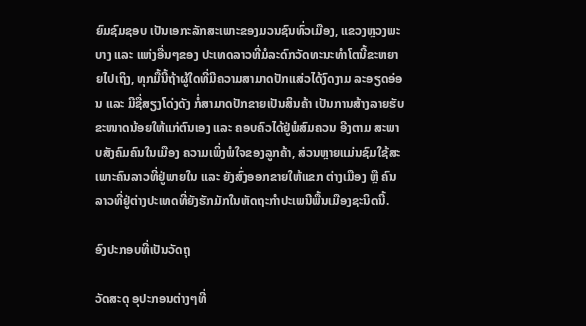ຍົມຊົມຊອບ ເປັນເອກະລັກສະເພາະຂອງມວນຊົນທົ່ວເມືອງ, ແຂວງຫຼວງພະບາງ ແລະ ແຫ່ງອື່ນໆຂອງ ປະເທດລາວທີ່ມໍລະດົກວັດທະນະທໍາໂຕນີ້ຂະຫຍາຍໄປເຖິງ, ທຸກມື້ນີ້ຖ້າຜູ້ໃດທີ່ມີຄວາມສາມາດປັກແສ່ວໄດ້ງົດງາມ ລະອຽດອ່ອນ ແລະ ມີຊື່ສຽງໂດ່ງດັງ ກໍ່ສາມາດປັກຂາຍເປັນສິນຄ້າ ເປັນການສ້າງລາຍຮັບຂະໜາດນ້ອຍໃຫ້ແກ່ຕົນເອງ ແລະ ຄອບຄົວໄດ້ຢູ່ພໍສົມຄວນ ອີງຕາມ ສະພາບສັງຄົມຄົນໃນເມືອງ ຄວາມເພິ່ງພໍໃຈຂອງລູກຄ້າ, ສ່ວນຫຼາຍແມ່ນຊົມໃຊ້ສະເພາະຄົນລາວທີ່ຢູ່ພາຍໃນ ແລະ ຍັງສົ່ງອອກຂາຍໃຫ້ແຂກ ຕ່າງເມືອງ ຫຼື ຄົນລາວທີ່ຢູ່ຕ່າງປະເທດທີ່ຍັງຮັກມັກໃນຫັດຖະກໍາປະເພນີພື້ນເມືອງຊະນິດນີ້.

ອົງປະກອບທີ່ເປັນວັດຖຸ

ວັດສະດຸ ອຸປະກອນຕ່າງໆທີ່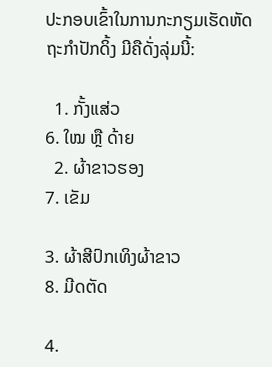ປະກອບເຂົ້າໃນການກະກຽມເຮັດຫັດຖະກໍາປັກດິ້ງ ມີຄືດັ່ງລຸ່ມນີ້:

  1. ກັ້ງແສ່ວ                                                     6. ໃໝ ຫຼື ດ້າຍ
  2. ຜ້າຂາວຮອງ                                                 7. ເຂັມ

3. ຜ້າສີປົກເທິງຜ້າຂາວ                                        8. ມີດຕັດ

4.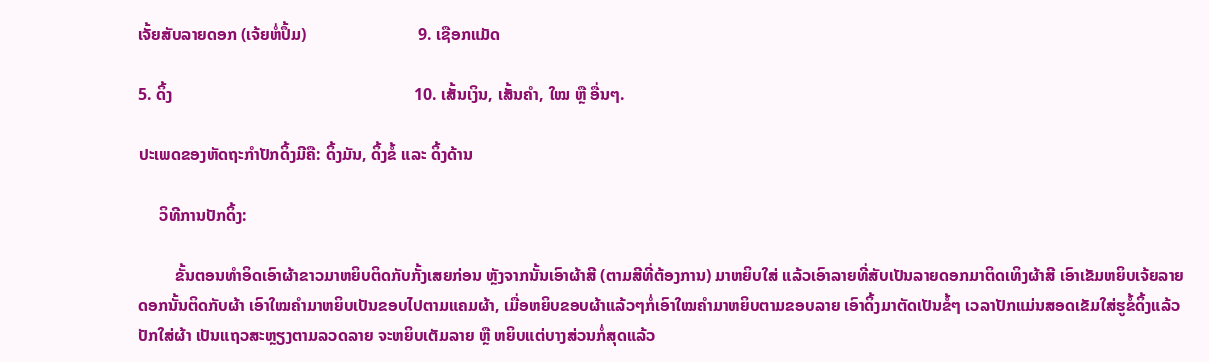ເຈັ້ຍສັບລາຍດອກ (ເຈ້ຍຫໍ່ປຶ້ມ)                           9. ເຊືອກແມັດ

5. ດິ້ງ                                                          10. ເສັ້ນເງິນ, ເສັ້ນຄໍາ, ໃໝ ຫຼື ອື່ນໆ.

ປະເພດຂອງຫັດຖະກໍາປັກດິ້ງມີຄື: ດິ້ງມັນ, ດິ້ງຂໍ້ ແລະ ດິ້ງດ້ານ

     ວິທີການປັກດິ້ງ:

         ຂັ້ນຕອນທໍາອິດເອົາຜ້າຂາວມາຫຍິບຕິດກັບກັ້ງເສຍກ່ອນ ຫຼັງຈາກນັ້ນເອົາຜ້າສີ (ຕາມສີທີ່ຕ້ອງການ) ມາຫຍິບໃສ່ ແລ້ວເອົາລາຍທີ່ສັບເປັນລາຍດອກມາຕິດເທິງຜ້າສີ ເອົາເຂັມຫຍິບເຈ້ຍລາຍດອກນັ້ນຕິດກັບຜ້າ ເອົາໃໝຄໍາມາຫຍິບເປັນຂອບໄປຕາມແຄມຜ້າ, ເມື່ອຫຍິບຂອບຜ້າແລ້ວໆກໍ່ເອົາໃໝຄໍາມາຫຍິບຕາມຂອບລາຍ ເອົາດິ້ງມາຕັດເປັນຂໍ້ໆ ເວລາປັກແມ່ນສອດເຂັມໃສ່ຮູຂໍ້ດິ້ງແລ້ວປັກໃສ່ຜ້າ ເປັນແຖວສະຫຼຽງຕາມລວດລາຍ ຈະຫຍິບເຕັມລາຍ ຫຼື ຫຍິບແຕ່ບາງສ່ວນກໍ່ສຸດແລ້ວ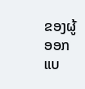ຂອງຜູ້ອອກແບ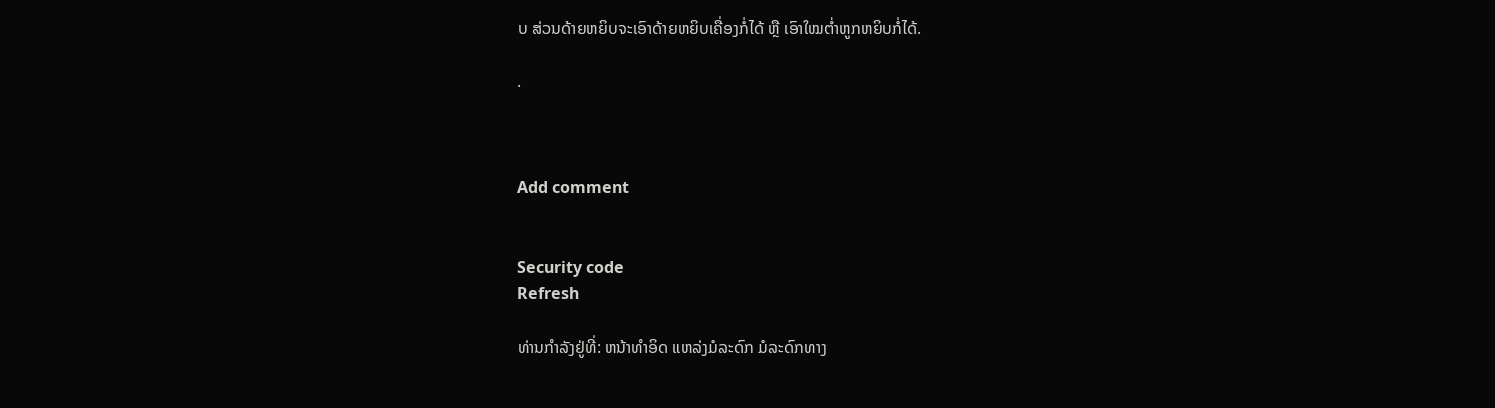ບ ສ່ວນດ້າຍຫຍິບຈະເອົາດ້າຍຫຍິບເຄື່ອງກໍ່ໄດ້ ຫຼື ເອົາໃໝຕໍ່າຫູກຫຍິບກໍ່ໄດ້.

.



Add comment


Security code
Refresh

ທ່ານກຳລັງຢູ່ທີ່: ຫນ້າທຳອິດ ແຫລ່ງມໍລະດົກ ມໍລະດົກທາງ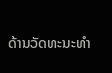ດ້ານວັດທະນະທຳ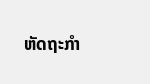ຫັດຖະກໍາ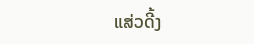ແສ່ວດີ້ງ